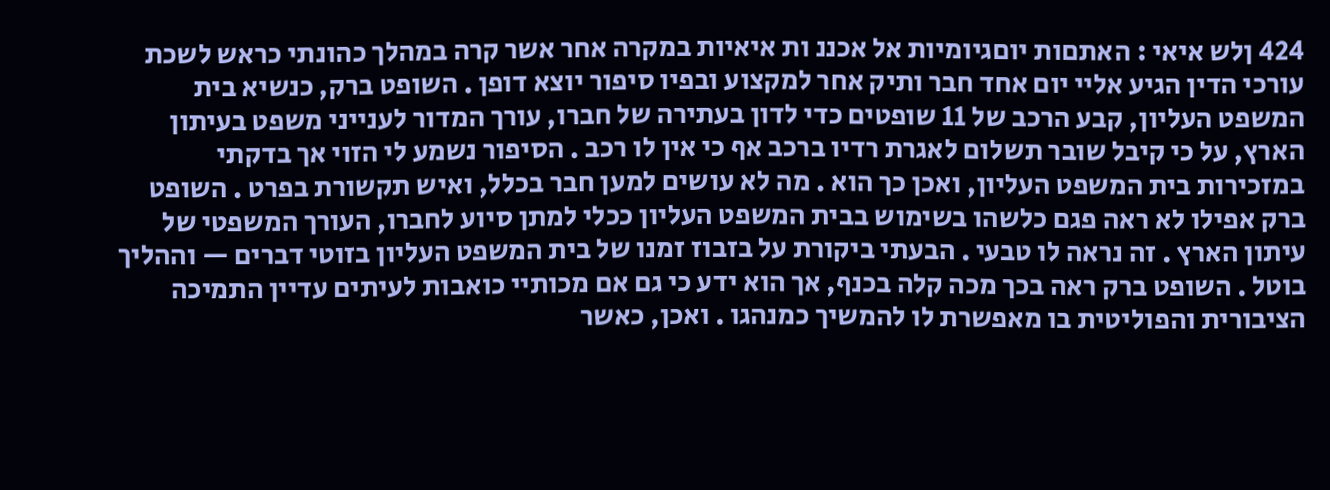424 ןלש איאי : האתםות יוםגיומיות אל אכננ ות איאיות במקרה אחר אשר קרה במהלך כהונתי כראש לשכת עורכי הדין הגיע אליי יום אחד חבר ותיק אחר למקצוע ובפיו סיפור יוצא דופן . השופט ברק, כנשיא בית המשפט העליון, קבע הרכב של 11 שופטים כדי לדון בעתירה של חברו, עורך המדור לענייני משפט בעיתון הארץ, על כי קיבל שובר תשלום לאגרת רדיו ברכב אף כי אין לו רכב . הסיפור נשמע לי הזוי אך בדקתי במזכירות בית המשפט העליון, ואכן כך הוא . מה לא עושים למען חבר בכלל, ואיש תקשורת בפרט . השופט ברק אפילו לא ראה פגם כלשהו בשימוש בבית המשפט העליון ככלי למתן סיוע לחברו, העורך המשפטי של עיתון הארץ . זה נראה לו טבעי . הבעתי ביקורת על בזבוז זמנו של בית המשפט העליון בזוטי דברים — וההליך בוטל . השופט ברק ראה בכך מכה קלה בכנף, אך הוא ידע כי גם אם מכותיי כואבות לעיתים עדיין התמיכה הציבורית והפוליטית בו מאפשרת לו להמשיך כמנהגו . ואכן, כאשר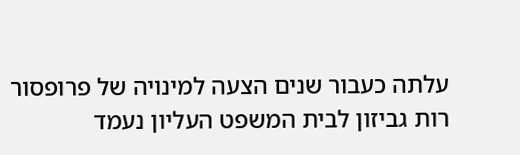עלתה כעבור שנים הצעה למינויה של פרופסור רות גביזון לבית המשפט העליון נעמד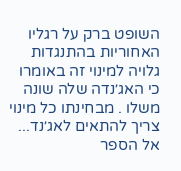השופט ברק על רגליו האחוריות בהתנגדות גלויה למינוי זה באומרו כי האג׳נדה שלה שונה משלו . מבחינתו כל מינוי צריך להתאים לאג׳נד...
אל הספר